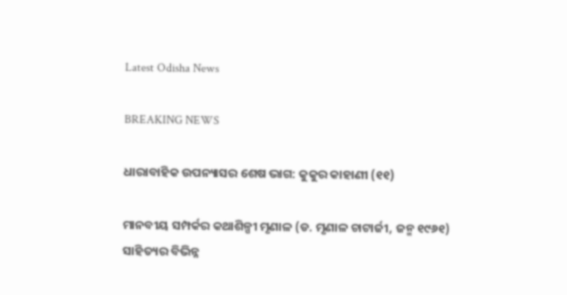Latest Odisha News

BREAKING NEWS

ଧାରାବାହିକ ଉପନ୍ୟାସର ଶେଷ ଭାଗ: କୁକୁର କାହାଣୀ (୧୧)

ମାନବୀୟ ସମ୍ପର୍କର କଥାଶିଳ୍ପୀ ମୃଣାଳ (ଡ. ମୃଣାଳ ଚାଟାର୍ଜୀ, ଜନ୍ମ ୧୯୬୧) ସାହିତ୍ୟର ବିଭିନ୍ନ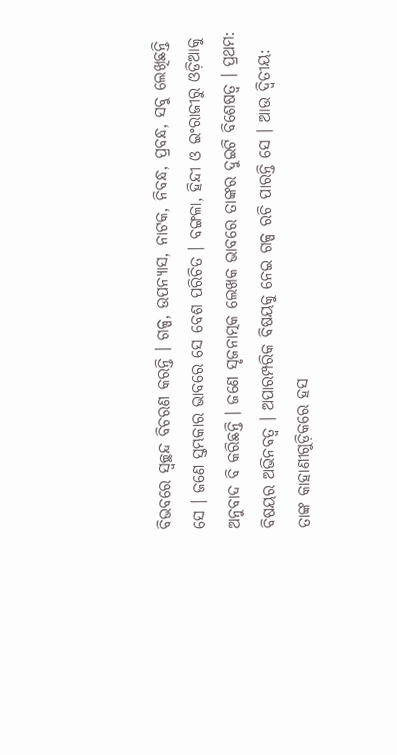ବିଭବରେ ସ୍ୱଚ୍ଛନ୍ଦ ବିଚରଣ କରନ୍ତି । ଗଳ୍ପ, ଉପନ୍ୟାସ, ନାଟକ, ନିବନ୍ଧ, ପ୍ରବନ୍ଧ, ସବୁ ଲେଖିଛନ୍ତି ସେ । ଜଣେ ସ୍ତମ୍ଭକାର ଭାବରେ ସେ ବେଶ ପରିଚିତ । ବଙ୍ଗଳା, ହିନ୍ଦୀ ଓ ଇଂରାଜୀରୁ ଓଡ଼ିଆକୁ ଅନୁବାଦ ବି କରିଛନ୍ତି । ଜଣେ ସୃଜନାତ୍ମକ ଲେଖକ ଭାବରେ ତାଙ୍କର ଦୁଇଟି ବିଶେଷତ୍ୱ । ପ୍ରଥମ: ବିଷୟର ଅଭିନବତ୍ୱ । ଅପାରମ୍ପରିକ ବିଷୟକୁ ନେଇ ଗଳ୍ପ ରଚି ପାରନ୍ତି ସେ । ଆଉ ଦ୍ୱିତୀୟ: ତାଙ୍କ କାହାଣୀଗୁଡ଼ିକରେ ହସ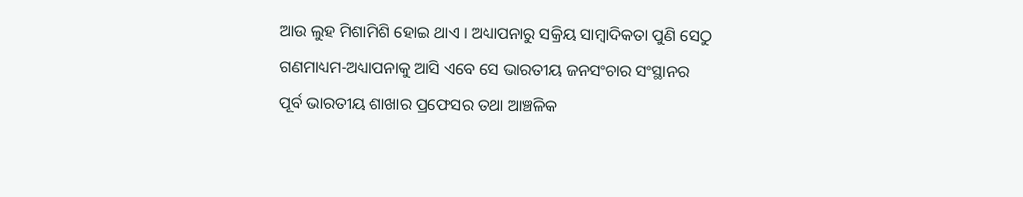ଆଉ ଲୁହ ମିଶାମିଶି ହୋଇ ଥାଏ । ଅଧ୍ୟାପନାରୁ ସକ୍ରିୟ ସାମ୍ବାଦିକତା ପୁଣି ସେଠୁ ଗଣମାଧ୍ୟମ-ଅଧ୍ୟାପନାକୁ ଆସି ଏବେ ସେ ଭାରତୀୟ ଜନସଂଚାର ସଂସ୍ଥାନର ପୂର୍ବ ଭାରତୀୟ ଶାଖାର ପ୍ରଫେସର ତଥା ଆଞ୍ଚଳିକ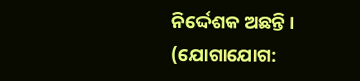ନିର୍ଦ୍ଦେଶକ ଅଛନ୍ତି । (ଯୋଗାଯୋଗ: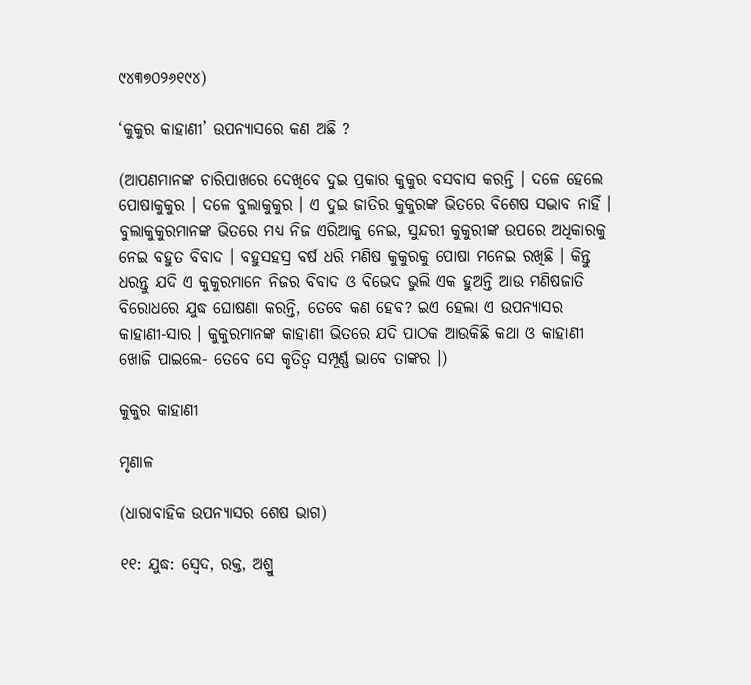୯୪୩୭୦୨୬୧୯୪)

‘କୁକୁର କାହାଣୀ’ ଉପନ୍ୟାସରେ କଣ ଅଛି ?

(ଆପଣମାନଙ୍କ ଚାରିପାଖରେ ଦେଖିବେ ଦୁଇ ପ୍ରକାର କୁକୁର ବସବାସ କରନ୍ତି । ଦଳେ ହେଲେ ପୋଷାକୁକୁର । ଦଳେ ବୁଲାକୁକୁର । ଏ ଦୁଇ ଜାତିର କୁକୁରଙ୍କ ଭିତରେ ବିଶେଷ ସଦ୍ଭାବ ନାହିଁ । ବୁଲାକୁକୁରମାନଙ୍କ ଭିତରେ ମଧ୍ୟ ନିଜ ଏରିଆକୁ ନେଇ, ସୁନ୍ଦରୀ କୁକୁରୀଙ୍କ ଉପରେ ଅଧିକାରକୁ ନେଇ ବହୁତ ବିବାଦ । ବହୁସହସ୍ର ବର୍ଷ ଧରି ମଣିଷ କୁକୁରକୁ ପୋଷା ମନେଇ ରଖିଛି । କିନ୍ତୁ ଧରନ୍ତୁ ଯଦି ଏ କୁକୁରମାନେ ନିଜର ବିବାଦ ଓ ବିଭେଦ ଭୁଲି ଏକ ହୁଅନ୍ତି ଆଉ ମଣିଷଜାତି ବିରୋଧରେ ଯୁଦ୍ଧ ଘୋଷଣା କରନ୍ତି, ତେବେ କଣ ହେବ? ଇଏ ହେଲା ଏ ଉପନ୍ୟାସର କାହାଣୀ-ସାର । କୁକୁରମାନଙ୍କ କାହାଣୀ ଭିତରେ ଯଦି ପାଠକ ଆଉକିଛି କଥା ଓ କାହାଣୀ ଖୋଜି ପାଇଲେ- ତେବେ ସେ କୃତିତ୍ୱ ସମ୍ପୂର୍ଣ୍ଣ ଭାବେ ତାଙ୍କର ।)

କୁକୁର କାହାଣୀ

ମୃଣାଳ

(ଧାରାବାହିକ ଉପନ୍ୟାସର ଶେଷ ଭାଗ)

୧୧: ଯୁଦ୍ଧ: ସ୍ୱେଦ, ରକ୍ତ, ଅଶ୍ରୁ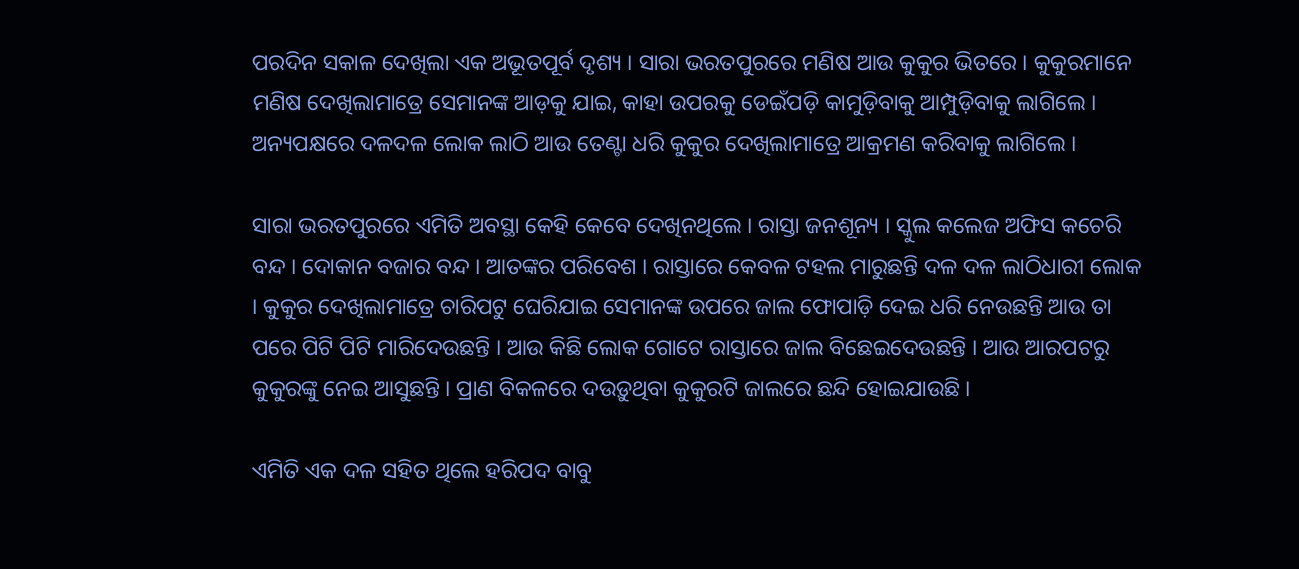ପରଦିନ ସକାଳ ଦେଖିଲା ଏକ ଅଭୂତପୂର୍ବ ଦୃଶ୍ୟ । ସାରା ଭରତପୁରରେ ମଣିଷ ଆଉ କୁକୁର ଭିତରେ । କୁକୁରମାନେ ମଣିଷ ଦେଖିଲାମାତ୍ରେ ସେମାନଙ୍କ ଆଡ଼କୁ ଯାଇ, କାହା ଉପରକୁ ଡେଇଁପଡ଼ି କାମୁଡ଼ିବାକୁ ଆମ୍ପୁଡ଼ିବାକୁ ଲାଗିଲେ । ଅନ୍ୟପକ୍ଷରେ ଦଳଦଳ ଲୋକ ଲାଠି ଆଉ ତେଣ୍ଟା ଧରି କୁକୁର ଦେଖିଲାମାତ୍ରେ ଆକ୍ରମଣ କରିବାକୁ ଲାଗିଲେ ।

ସାରା ଭରତପୁରରେ ଏମିତି ଅବସ୍ଥା କେହି କେବେ ଦେଖିନଥିଲେ । ରାସ୍ତା ଜନଶୂନ୍ୟ । ସ୍କୁଲ କଲେଜ ଅଫିସ କଚେରି ବନ୍ଦ । ଦୋକାନ ବଜାର ବନ୍ଦ । ଆତଙ୍କର ପରିବେଶ । ରାସ୍ତାରେ କେବଳ ଟହଲ ମାରୁଛନ୍ତି ଦଳ ଦଳ ଲାଠିଧାରୀ ଲୋକ । କୁକୁର ଦେଖିଲାମାତ୍ରେ ଚାରିପଟୁ ଘେରିଯାଇ ସେମାନଙ୍କ ଉପରେ ଜାଲ ଫୋପାଡ଼ି ଦେଇ ଧରି ନେଉଛନ୍ତି ଆଉ ତା ପରେ ପିଟି ପିଟି ମାରିଦେଉଛନ୍ତି । ଆଉ କିଛି ଲୋକ ଗୋଟେ ରାସ୍ତାରେ ଜାଲ ବିଛେଇଦେଉଛନ୍ତି । ଆଉ ଆରପଟରୁ କୁକୁରଙ୍କୁ ନେଇ ଆସୁଛନ୍ତି । ପ୍ରାଣ ବିକଳରେ ଦଉଡ଼ୁଥିବା କୁକୁରଟି ଜାଲରେ ଛନ୍ଦି ହୋଇଯାଉଛି ।

ଏମିତି ଏକ ଦଳ ସହିତ ଥିଲେ ହରିପଦ ବାବୁ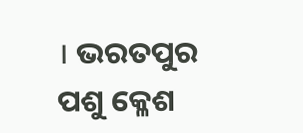। ଭରତପୁର ପଶୁ କ୍ଳେଶ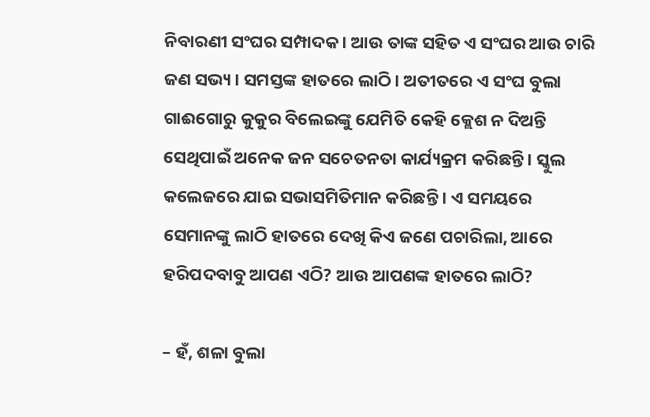ନିବାରଣୀ ସଂଘର ସମ୍ପାଦକ । ଆଉ ତାଙ୍କ ସହିତ ଏ ସଂଘର ଆଉ ଚାରି ଜଣ ସଭ୍ୟ । ସମସ୍ତଙ୍କ ହାତରେ ଲାଠି । ଅତୀତରେ ଏ ସଂଘ ବୁଲା ଗାଈଗୋରୁ କୁକୁର ବିଲେଇଙ୍କୁ ଯେମିତି କେହି କ୍ଲେଶ ନ ଦିଅନ୍ତି ସେଥିପାଇଁ ଅନେକ ଜନ ସଚେତନତା କାର୍ଯ୍ୟକ୍ରମ କରିଛନ୍ତି । ସ୍କୁଲ କଲେଜରେ ଯାଇ ସଭାସମିତିମାନ କରିଛନ୍ତି । ଏ ସମୟରେ ସେମାନଙ୍କୁ ଲାଠି ହାତରେ ଦେଖି କିଏ ଜଣେ ପଚାରିଲା, ଆରେ ହରିପଦବାବୁ ଆପଣ ଏଠି? ଆଉ ଆପଣଙ୍କ ହାତରେ ଲାଠି?

– ହଁ, ଶଳା ବୁଲା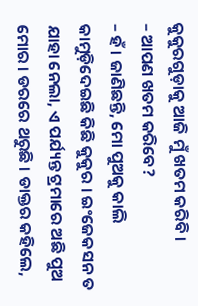କୁକୁରଗୁଡ଼ାକୁ ଆଜି ମୁଁ ଖତମ କରିବି ।
– ଆପଣ ଖତମ କରିବେ?
– ହଁ । ଜାଣିଛନ୍ତି, ମୋ ପୁଅକୁ କାଲି କାମୁଡ଼ିଦେଇଛି କିଛି କୁକୁର । ଇଂଜେକସନ ତ ଯାହା ନେଲା, ଏ ପର୍ଯ୍ୟନ୍ତ ଟ୍ରମାରେ ଅଛି ପୁଅ ମୋର । ଡରରେ ଥରୁଛି । ଡାକ୍ତର କହିଲେ,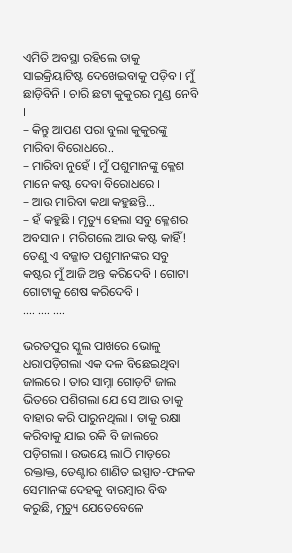ଏମିତି ଅବସ୍ଥା ରହିଲେ ତାକୁ ସାଇକ୍ରିୟାଟିଷ୍ଟ ଦେଖେଇବାକୁ ପଡ଼ିବ । ମୁଁ ଛାଡ଼ିବିନି । ଚାରି ଛଟା କୁକୁରର ମୁଣ୍ଡ ନେବି ।
– କିନ୍ତୁ ଆପଣ ପରା ବୁଲା କୁକୁରଙ୍କୁ ମାରିବା ବିରୋଧରେ..
– ମାରିବା ନୁହେଁ । ମୁଁ ପଶୁମାନଙ୍କୁ କ୍ଳେଶ ମାନେ କଷ୍ଟ ଦେବା ବିରୋଧରେ ।
– ଆଉ ମାରିବା କଥା କହୁଛନ୍ତି…
– ହଁ କହୁଛି । ମୃତ୍ୟୁ ହେଲା ସବୁ କ୍ଳେଶର ଅବସାନ । ମରିଗଲେ ଆଉ କଷ୍ଟ କାହିଁ! ତେଣୁ ଏ ବଜ୍ଜାତ ପଶୁମାନଙ୍କର ସବୁ କଷ୍ଟର ମୁଁ ଆଜି ଅନ୍ତ କରିଦେବି । ଗୋଟା ଗୋଟାକୁ ଶେଷ କରିଦେବି ।
…. …. ….

ଭରତପୁର ସ୍କୁଲ ପାଖରେ ଭୋଳୁ ଧରାପଡ଼ିଗଲା ଏକ ଦଳ ବିଛେଇଥିବା ଜାଲରେ । ତାର ସାମ୍ନା ଗୋଡ଼ଟି ଜାଲ ଭିତରେ ପଶିଗଲା ଯେ ସେ ଆଉ ତାକୁ ବାହାର କରି ପାରୁନଥିଲା । ତାକୁ ରକ୍ଷା କରିବାକୁ ଯାଇ ରକି ବି ଜାଲରେ ପଡ଼ିଗଲା । ଉଭୟେ ଲାଠି ମାଡ଼ରେ ରକ୍ତାକ୍ତ, ତେଣ୍ଟାର ଶାଣିତ ଇସ୍ପାତ-ଫଳକ ସେମାନଙ୍କ ଦେହକୁ ବାରମ୍ବାର ବିଦ୍ଧ କରୁଛି, ମୃତ୍ୟୁ ଯେତେବେଳେ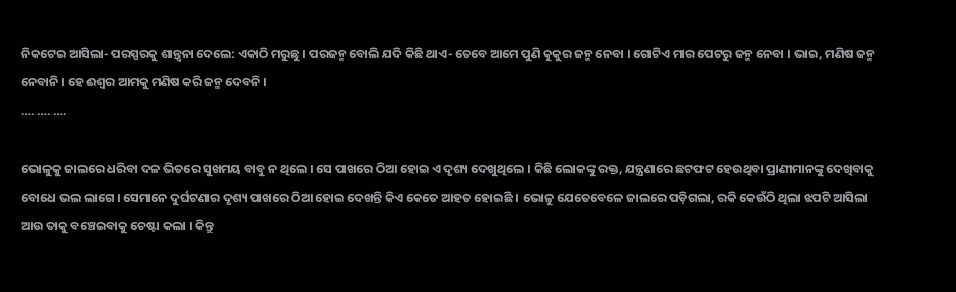ନିକଟେଇ ଆସିଲା- ପରସ୍ପରକୁ ଶାନ୍ତ୍ୱନା ଦେଲେ: ଏକାଠି ମରୁଛୁ । ପରଜନ୍ମ ବୋଲି ଯଦି କିଛି ଥାଏ- ତେବେ ଆମେ ପୁଣି କୁକୁର ଜନ୍ମ ନେବା । ଗୋଟିଏ ମାର ପେଟରୁ ଜନ୍ମ ନେବା । ଭାଇ, ମଣିଷ ଜନ୍ମ ନେବାନି । ହେ ଈଶ୍ୱର ଆମକୁ ମଣିଷ କରି ଜନ୍ମ ଦେବନି ।
…. …. ….

ଭୋଳୁକୁ ଜାଲରେ ଧରିବା ଦଳ ଭିତରେ ସୁଖମୟ ବାବୁ ନ ଥିଲେ । ସେ ପାଖରେ ଠିଆ ହୋଇ ଏ ଦୃଶ୍ୟ ଦେଖୁଥିଲେ । କିଛି ଲୋକଙ୍କୁ ରକ୍ତ, ଯନ୍ତ୍ରଣାରେ ଛଟଫଟ ହେଉଥିବା ପ୍ରାଣୀମାନଙ୍କୁ ଦେଖିବାକୁ ବୋଧେ ଭଲ ଲାଗେ । ସେମାନେ ଦୁର୍ଘଟଣାର ଦୃଶ୍ୟ ପାଖରେ ଠିଆ ହୋଇ ଦେଖନ୍ତି କିଏ କେତେ ଆହତ ହୋଇଛି । ଭୋଳୁ ଯେତେବେଳେ ଜାଲରେ ପଡ଼ିଗଲା, ରକି କେଉଁଠି ଥିଲା ଝପଟି ଆସିଲା ଆଉ ତାକୁ ବଞ୍ଚେଇବାକୁ ଚେଷ୍ଟା କଲା । କିନ୍ତୁ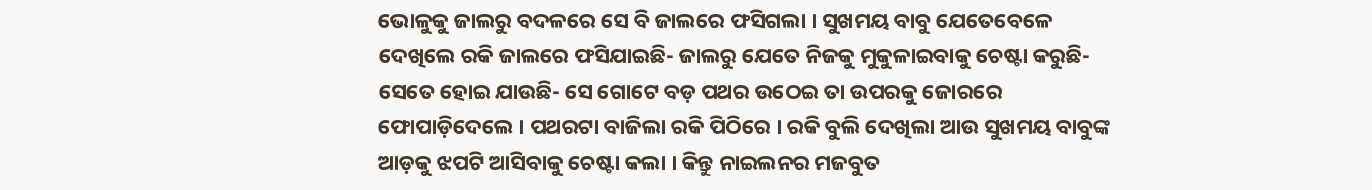ଭୋଳୁକୁ ଜାଲରୁ ବଦଳରେ ସେ ବି ଜାଲରେ ଫସିଗଲା । ସୁଖମୟ ବାବୁ ଯେତେବେଳେ ଦେଖିଲେ ରକି ଜାଲରେ ଫସିଯାଇଛି- ଜାଲରୁ ଯେତେ ନିଜକୁ ମୁକୁଳାଇବାକୁ ଚେଷ୍ଟା କରୁଛି- ସେତେ ହୋଇ ଯାଉଛି- ସେ ଗୋଟେ ବଡ଼ ପଥର ଉଠେଇ ତା ଉପରକୁ ଜୋରରେ ଫୋପାଡ଼ିଦେଲେ । ପଥରଟା ବାଜିଲା ରକି ପିଠିରେ । ରକି ବୁଲି ଦେଖିଲା ଆଉ ସୁଖମୟ ବାବୁଙ୍କ ଆଡ଼କୁ ଝପଟି ଆସିବାକୁ ଚେଷ୍ଟା କଲା । କିନ୍ତୁ ନାଇଲନର ମଜବୁତ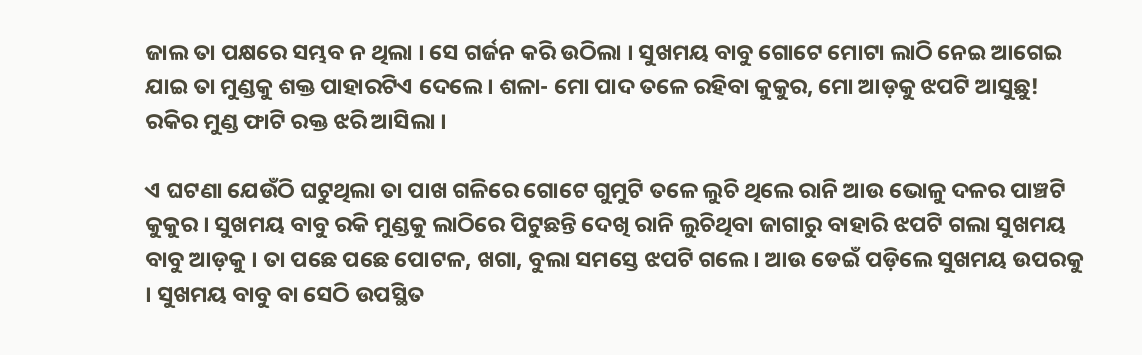ଜାଲ ତା ପକ୍ଷରେ ସମ୍ଭବ ନ ଥିଲା । ସେ ଗର୍ଜନ କରି ଉଠିଲା । ସୁଖମୟ ବାବୁ ଗୋଟେ ମୋଟା ଲାଠି ନେଇ ଆଗେଇ ଯାଇ ତା ମୁଣ୍ଡକୁ ଶକ୍ତ ପାହାରଟିଏ ଦେଲେ । ଶଳା- ମୋ ପାଦ ତଳେ ରହିବା କୁକୁର, ମୋ ଆଡ଼କୁ ଝପଟି ଆସୁଛୁ! ରକିର ମୁଣ୍ଡ ଫାଟି ରକ୍ତ ଝରି ଆସିଲା ।

ଏ ଘଟଣା ଯେଉଁଠି ଘଟୁଥିଲା ତା ପାଖ ଗଳିରେ ଗୋଟେ ଗୁମୁଟି ତଳେ ଲୁଚି ଥିଲେ ରାନି ଆଉ ଭୋଳୁ ଦଳର ପାଞ୍ଚଟି କୁକୁର । ସୁଖମୟ ବାବୁ ରକି ମୁଣ୍ଡକୁ ଲାଠିରେ ପିଟୁଛନ୍ତି ଦେଖି ରାନି ଲୁଚିଥିବା ଜାଗାରୁ ବାହାରି ଝପଟି ଗଲା ସୁଖମୟ ବାବୁ ଆଡ଼କୁ । ତା ପଛେ ପଛେ ପୋଟଳ, ଖଗା, ବୁଲା ସମସ୍ତେ ଝପଟି ଗଲେ । ଆଉ ଡେଇଁ ପଡ଼ିଲେ ସୁଖମୟ ଉପରକୁ । ସୁଖମୟ ବାବୁ ବା ସେଠି ଉପସ୍ଥିତ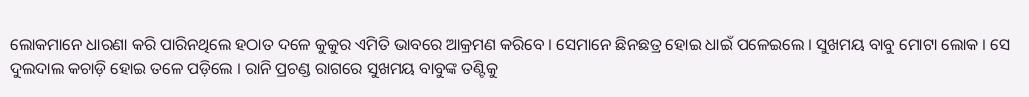ଲୋକମାନେ ଧାରଣା କରି ପାରିନଥିଲେ ହଠାତ ଦଳେ କୁକୁର ଏମିତି ଭାବରେ ଆକ୍ରମଣ କରିବେ । ସେମାନେ ଛିନଛତ୍ର ହୋଇ ଧାଇଁ ପଳେଇଲେ । ସୁଖମୟ ବାବୁ ମୋଟା ଲୋକ । ସେ ଦୁଲଦାଲ କଚାଡ଼ି ହୋଇ ତଳେ ପଡ଼ିଲେ । ରାନି ପ୍ରଚଣ୍ଡ ରାଗରେ ସୁଖମୟ ବାବୁଙ୍କ ତଣ୍ଟିକୁ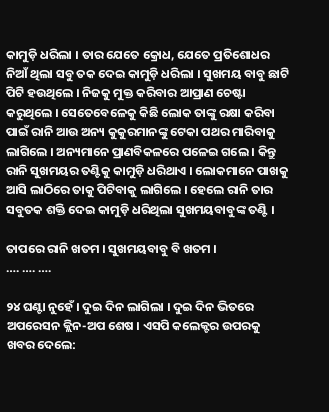କାମୁଡ଼ି ଧରିଲା । ତାର ଯେତେ କ୍ରୋଧ, ଯେତେ ପ୍ରତିଶୋଧର ନିଆଁ ଥିଲା ସବୁ ତକ ଦେଇ କାମୁଡ଼ି ଧରିଲା । ସୁଖମୟ ବାବୁ ଛାଟି ପିଟି ହଉଥିଲେ । ନିଜକୁ ମୁକ୍ତ କରିବାର ଆପ୍ରାଣ ଚେଷ୍ଟା କରୁଥିଲେ । ସେତେବେଳେକୁ କିଛି ଲୋକ ତାଙ୍କୁ ରକ୍ଷା କରିବା ପାଇଁ ରାନି ଆଉ ଅନ୍ୟ କୁକୁରମାନଙ୍କୁ ଟେକା ପଥର ମାରିବାକୁ ଲାଗିଲେ । ଅନ୍ୟମାନେ ପ୍ରାଣବିକଳରେ ପଳେଇ ଗଲେ । କିନ୍ତୁ ରାନି ସୁଖମୟର ତଣ୍ଟିକୁ କାମୁଡ଼ି ଧରିଥାଏ । ଲୋକମାନେ ପାଖକୁ ଆସି ଲାଠିରେ ତାକୁ ପିଟିବାକୁ ଲାଗିଲେ । ହେଲେ ରାନି ତାର ସବୁତକ ଶକ୍ତି ଦେଇ କାମୁଡ଼ି ଧରିଥିଲା ସୁଖମୟବାବୁଙ୍କ ତଣ୍ଟି ।

ତାପରେ ରାନି ଖତମ । ସୁଖମୟବାବୁ ବି ଖତମ ।
…. …. ….

୨୪ ଘଣ୍ଟା ନୁହେଁ । ଦୁଇ ଦିନ ଲାଗିଲା । ଦୁଇ ଦିନ ଭିତରେ ଅପରେସନ କ୍ଲିନ-ଅପ ଶେଷ । ଏସପି କଲେକ୍ଟର ଉପରକୁ ଖବର ଦେଲେ: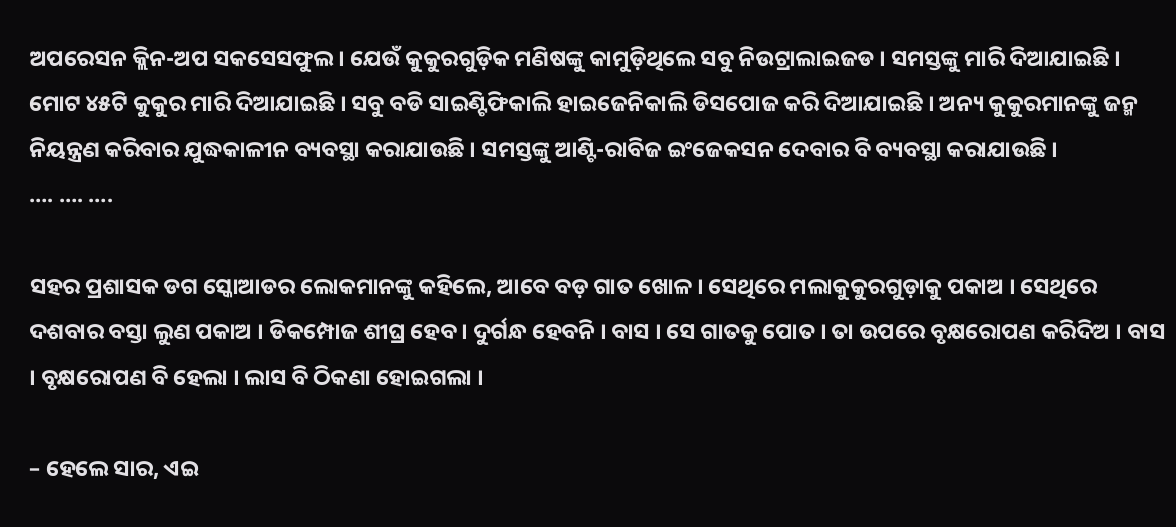ଅପରେସନ କ୍ଲିନ-ଅପ ସକସେସଫୁଲ । ଯେଉଁ କୁକୁରଗୁଡ଼ିକ ମଣିଷଙ୍କୁ କାମୁଡ଼ିଥିଲେ ସବୁ ନିଉଟ୍ରାଲାଇଜଡ । ସମସ୍ତଙ୍କୁ ମାରି ଦିଆଯାଇଛି । ମୋଟ ୪୫ଟି କୁକୁର ମାରି ଦିଆଯାଇଛି । ସବୁ ବଡି ସାଇଣ୍ଟିଫିକାଲି ହାଇଜେନିକାଲି ଡିସପୋଜ କରି ଦିଆଯାଇଛି । ଅନ୍ୟ କୁକୁରମାନଙ୍କୁ ଜନ୍ମ ନିୟନ୍ତ୍ରଣ କରିବାର ଯୁଦ୍ଧକାଳୀନ ବ୍ୟବସ୍ଥା କରାଯାଉଛି । ସମସ୍ତଙ୍କୁ ଆଣ୍ଟି-ରାବିଜ ଇଂଜେକସନ ଦେବାର ବି ବ୍ୟବସ୍ଥା କରାଯାଉଛି ।
…. …. ….

ସହର ପ୍ରଶାସକ ଡଗ ସ୍କୋଆଡର ଲୋକମାନଙ୍କୁ କହିଲେ, ଆବେ ବଡ଼ ଗାତ ଖୋଳ । ସେଥିରେ ମଲାକୁକୁରଗୁଡ଼ାକୁ ପକାଅ । ସେଥିରେ ଦଶବାର ବସ୍ତା ଲୁଣ ପକାଅ । ଡିକମ୍ପୋଜ ଶୀଘ୍ର ହେବ । ଦୁର୍ଗନ୍ଧ ହେବନି । ବାସ । ସେ ଗାତକୁ ପୋତ । ତା ଉପରେ ବୃକ୍ଷରୋପଣ କରିଦିଅ । ବାସ । ବୃକ୍ଷରୋପଣ ବି ହେଲା । ଲାସ ବି ଠିକଣା ହୋଇଗଲା ।

– ହେଲେ ସାର, ଏଇ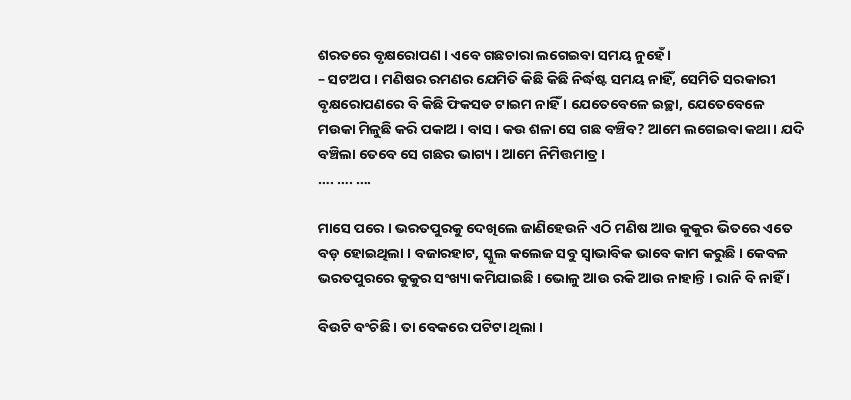ଶରତରେ ବୃକ୍ଷରୋପଣ । ଏବେ ଗଛଚାରା ଲଗେଇବା ସମୟ ନୁହେଁ ।
– ସଟଅପ । ମଣିଷର ରମଣର ଯେମିତି କିଛି କିଛି ନିର୍ଦ୍ଧଷ୍ଟ ସମୟ ନାହିଁ, ସେମିତି ସରକାରୀ ବୃକ୍ଷରୋପଣରେ ବି କିଛି ଫିକସଡ ଟାଇମ ନାହିଁ । ଯେତେବେଳେ ଇଚ୍ଛା, ଯେତେବେଳେ ମଉକା ମିଳୁଛି କରି ପକାଅ । ବାସ । କଉ ଶଳା ସେ ଗଛ ବଞ୍ଚିବ? ଆମେ ଲଗେଇବା କଥା । ଯଦି ବଞ୍ଚିଲା ତେବେ ସେ ଗଛର ଭାଗ୍ୟ । ଆମେ ନିମିତ୍ତମାତ୍ର ।
…. …. ….

ମାସେ ପରେ । ଭରତପୁରକୁ ଦେଖିଲେ ଜାଣିହେଉନି ଏଠି ମଣିଷ ଆଉ କୁକୁର ଭିତରେ ଏତେ ବଡ଼ ହୋଇଥିଲା । ବଜାରହାଟ, ସ୍କୁଲ କଲେଜ ସବୁ ସ୍ୱାଭାବିକ ଭାବେ କାମ କରୁଛି । କେବଳ ଭରତପୁରରେ କୁକୁର ସଂଖ୍ୟା କମିଯାଇଛି । ଭୋଳୁ ଆଉ ରକି ଆଉ ନାହାନ୍ତି । ରାନି ବି ନାହିଁ ।

ବିଉଟି ବଂଚିଛି । ତା ବେକରେ ପଟିଟା ଥିଲା ।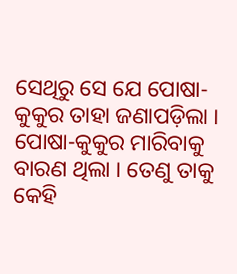ସେଥିରୁ ସେ ଯେ ପୋଷା-କୁକୁର ତାହା ଜଣାପଡ଼ିଲା । ପୋଷା-କୁକୁର ମାରିବାକୁ ବାରଣ ଥିଲା । ତେଣୁ ତାକୁ କେହି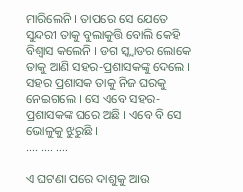ମାରିଲେନି । ତାପରେ ସେ ଯେତେ ସୁନ୍ଦରୀ ତାକୁ ବୁଲାକୁତ୍ତି ବୋଲି କେହି ବିଶ୍ୱାସ କଲେନି । ଡଗ ସ୍କ୍ୱାଡର ଲୋକେ ତାକୁ ଆଣି ସହର-ପ୍ରଶାସକଙ୍କୁ ଦେଲେ । ସହର ପ୍ରଶାସକ ତାକୁ ନିଜ ଘରକୁ ନେଇଗଲେ । ସେ ଏବେ ସହର-ପ୍ରଶାସକଙ୍କ ଘରେ ଅଛି । ଏବେ ବି ସେ ଭୋଳୁକୁ ଝୁରୁଛି ।
…. …. ….

ଏ ଘଟଣା ପରେ ଦାଶୁକୁ ଆଉ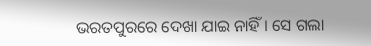ଭରତପୁରରେ ଦେଖା ଯାଇ ନାହିଁ । ସେ ଗଲା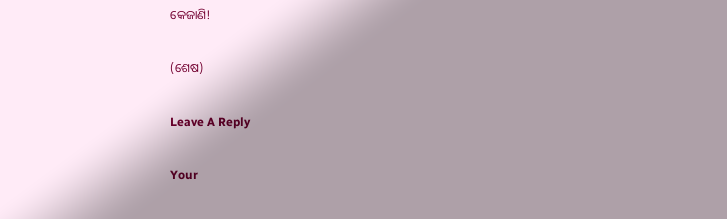କେଜାଣି!

(ଶେଷ)

Leave A Reply

Your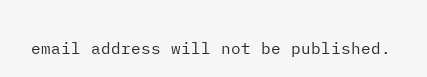email address will not be published.